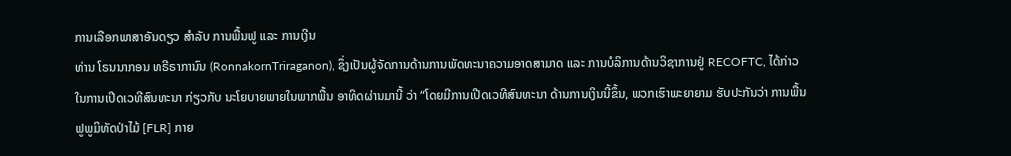ການເລືອກພາສາອັນດຽວ ສໍາລັບ ການພື້ນຟູ ແລະ ການເງີນ
ທ່ານ ໂຣນນາກອນ ທຣີຣາການົນ (RonnakornTriraganon), ຊຶ່ງເປັນຜູ້ຈັດການດ້ານການພັດທະນາຄວາມອາດສາມາດ ແລະ ການບໍລິການດ້ານວິຊາການຢູ່ RECOFTC, ໄດ້ກ່າວໃນການເປີດເວທີສົນທະນາ ກ່ຽວກັບ ນະໂຍບາຍພາຍໃນພາກພື້ນ ອາທິດຜ່ານມານີ້ ວ່າ “ໂດຍມີການເປີດເວທີສົນທະນາ ດ້ານການເງິນນີ້ຂຶ້ນ, ພວກເຮົາພະຍາຍາມ ຮັບປະກັນວ່າ ການພື້ນຟູພູມິທັດປ່າໄມ້ [FLR] ກາຍ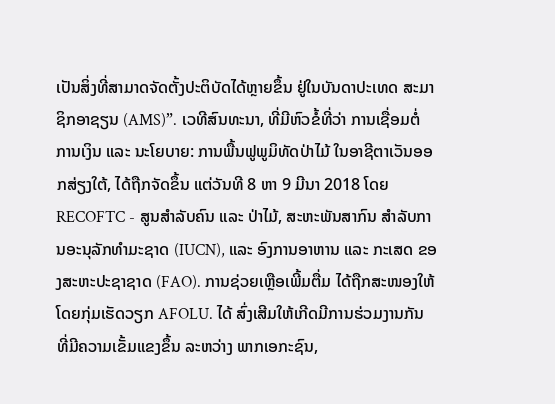ເປັນສິ່ງທີ່ສາມາດຈັດຕັ້ງປະຕິບັດໄດ້ຫຼາຍຂຶ້ນ ຢູ່ໃນບັນດາປະເທດ ສະມາຊິກອາຊຽນ (AMS)”. ເວທີສົນທະນາ, ທີ່ມີຫົວຂໍ້ທີ່ວ່າ ການເຊື່ອມຕໍ່ ການເງິນ ແລະ ນະໂຍບາຍ: ການພື້ນຟູພູມິທັດປ່າໄມ້ ໃນອາຊີຕາເວັນອອກສ່ຽງໃຕ້, ໄດ້ຖືກຈັດຂຶ້ນ ແຕ່ວັນທີ 8 ຫາ 9 ມີນາ 2018 ໂດຍ RECOFTC - ສູນສໍາລັບຄົນ ແລະ ປ່າໄມ້, ສະຫະພັນສາກົນ ສໍາລັບການອະນຸລັກທໍາມະຊາດ (IUCN), ແລະ ອົງການອາຫານ ແລະ ກະເສດ ຂອງສະຫະປະຊາຊາດ (FAO). ການຊ່ວຍເຫຼືອເພີ້ມຕື່ມ ໄດ້ຖືກສະໜອງໃຫ້ ໂດຍກຸ່ມເຮັດວຽກ AFOLU. ໄດ້ ສົ່ງເສີມໃຫ້ເກີດມີການຮ່ວມງານກັນ ທີ່ມີຄວາມເຂັ້ມແຂງຂຶ້ນ ລະຫວ່າງ ພາກເອກະຊົນ,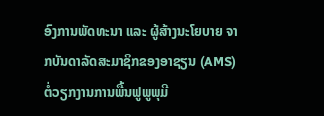ອົງການພັດທະນາ ແລະ ຜູ້ສ້າງນະໂຍບາຍ ຈາກບັນດາລັດສະມາຊິກຂອງອາຊຽນ (AMS) ຕໍ່ວຽກງານການພື້ນຟູພູພຸມີ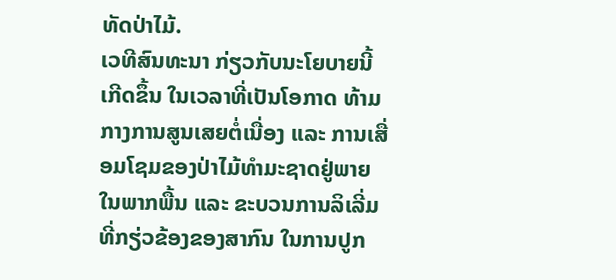ທັດປ່າໄມ້.
ເວທີສົນທະນາ ກ່ຽວກັບນະໂຍບາຍນີ້ ເກີດຂຶ້ນ ໃນເວລາທີ່ເປັນໂອກາດ ທ້າມກາງການສູນເສຍຕໍ່ເນື່ອງ ແລະ ການເສື່ອມໂຊມຂອງປ່າໄມ້ທໍາມະຊາດຢູ່ພາຍໃນພາກພື້ນ ແລະ ຂະບວນການລິເລີ່ມທີ່ກຽ່ວຂ້ອງຂອງສາກົນ ໃນການປູກ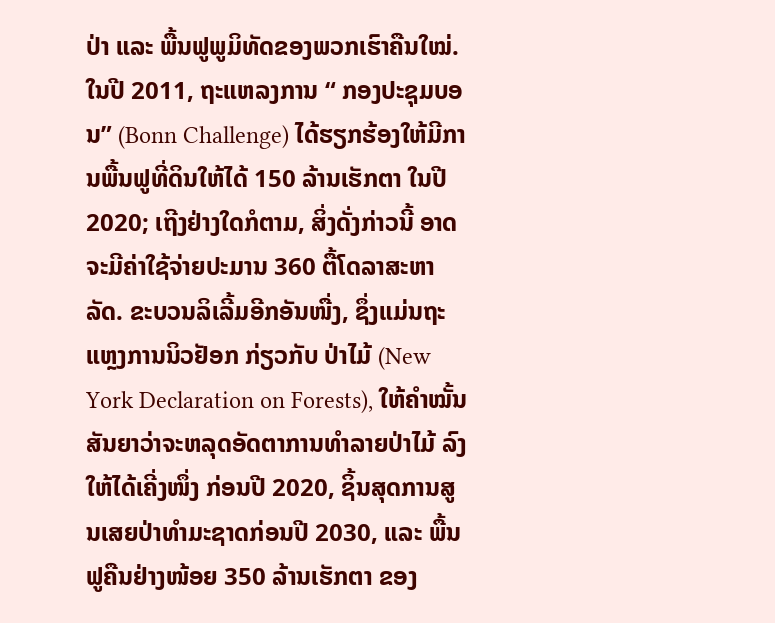ປ່າ ແລະ ພື້ນຟູພູມິທັດຂອງພວກເຮົາຄືນໃໝ່. ໃນປີ 2011, ຖະແຫລງການ “ ກອງປະຊຸມບອນ” (Bonn Challenge) ໄດ້ຮຽກຮ້ອງໃຫ້ມີການພື້ນຟູທີ່ດິນໃຫ້ໄດ້ 150 ລ້ານເຮັກຕາ ໃນປີ 2020; ເຖີງຢ່າງໃດກໍຕາມ, ສິ່ງດັ່ງກ່າວນີ້ ອາດຈະມີຄ່າໃຊ້ຈ່າຍປະມານ 360 ຕື້ໂດລາສະຫາລັດ. ຂະບວນລິເລີ້ມອີກອັນໜື່ງ, ຊຶ່ງແມ່ນຖະແຫຼງການນິວຢັອກ ກ່ຽວກັບ ປ່າໄມ້ (New York Declaration on Forests), ໃຫ້ຄຳໝັ້ນສັນຍາວ່າຈະຫລຸດອັດຕາການທໍາລາຍປ່າໄມ້ ລົງໃຫ້ໄດ້ເຄີ່ງໜຶ່ງ ກ່ອນປີ 2020, ຊິ້ນສຸດການສູນເສຍປ່າທໍາມະຊາດກ່ອນປີ 2030, ແລະ ພື້ນຟູຄືນຢ່າງໜ້ອຍ 350 ລ້ານເຮັກຕາ ຂອງ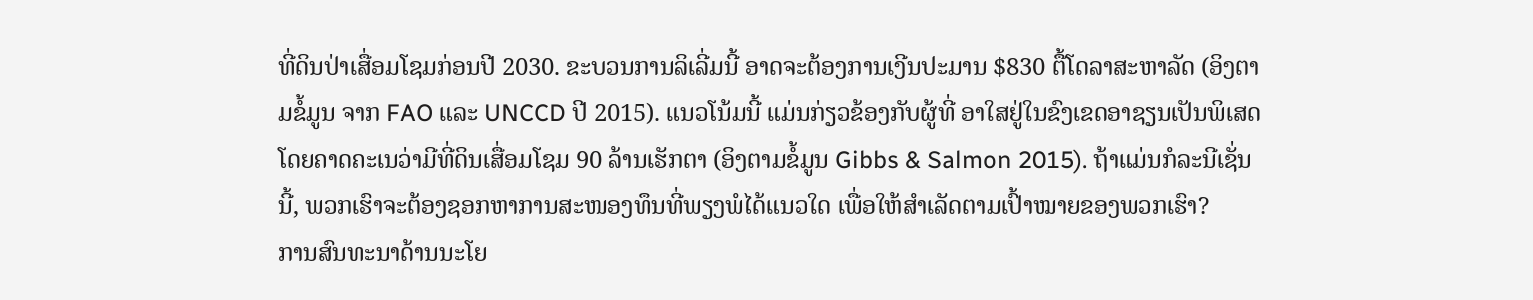ທີ່ດິນປ່າເສື່ອມໂຊມກ່ອນປີ 2030. ຂະບວນການລິເລີ່ມນີ້ ອາດຈະຕ້ອງການເງີນປະມານ $830 ຕື້ໂດລາສະຫາລັດ (ອິງຕາມຂໍ້ມູນ ຈາກ FAO ແລະ UNCCD ປີ 2015). ແນວໂນ້ມນີ້ ແມ່ນກ່ຽວຂ້ອງກັບຜູ້ທີ່ ອາໃສຢູ່ໃນຂົງເຂດອາຊຽນເປັນພິເສດ ໂດຍຄາດຄະເນວ່າມີທີ່ດິນເສື່ອມໂຊມ 90 ລ້ານເຮັກຕາ (ອິງຕາມຂໍ້ມູນ Gibbs & Salmon 2015). ຖ້າແມ່ນກໍລະນີເຊັ່ນນີ້, ພວກເຮົາຈະຕ້ອງຊອກຫາການສະໜອງທຶນທີ່ພຽງພໍໄດ້ແນວໃດ ເພື່ອໃຫ້ສໍາເລັດຕາມເປົ້າໝາຍຂອງພວກເຮົາ?
ການສົນທະນາດ້ານນະໂຍ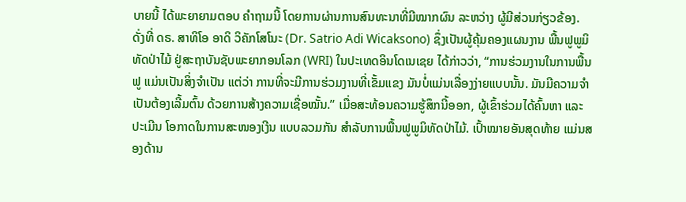ບາຍນີ້ ໄດ້ພະຍາຍາມຕອບ ຄໍາຖາມນີ້ ໂດຍການຜ່ານການສົນທະນາທີ່ມີໝາກຜົນ ລະຫວ່າງ ຜູ້ມີສ່ວນກ່ຽວຂ້ອງ. ດັ່ງທີ່ ດຣ. ສາທິໂອ ອາດິ ວິຄັກໂສໂນະ (Dr. Satrio Adi Wicaksono) ຊຶ່ງເປັນຜູ້ຄຸ້ມຄອງແຜນງານ ພື້ນຟູພູມິທັດປ່າໄມ້ ຢູ່ສະຖາບັນຊັບພະຍາກອນໂລກ (WRI) ໃນປະເທດອິນໂດເນເຊຍ ໄດ້ກ່າວວ່າ, “ການຮ່ວມງານໃນການພື້ນຟູ ແມ່ນເປັນສິ່ງຈໍາເປັນ ແຕ່ວ່າ ການທີ່ຈະມີການຮ່ວມງານທີ່ເຂັ້ມແຂງ ມັນບໍ່ແມ່ນເລື່ອງງ່າຍແບບນັ້ນ. ມັນມີຄວາມຈຳເປັນຕ້ອງເລີ້ມຕົ້ນ ດ້ວຍການສ້າງຄວາມເຊື່ອໝັ້ນ.” ເມື່ອສະທ້ອນຄວາມຮູ້ສຶກນີ້ອອກ, ຜູ້ເຂົ້າຮ່ວມໄດ້ຄົ້ນຫາ ແລະ ປະເມີນ ໂອກາດໃນການສະໜອງເງີນ ແບບລວມກັນ ສໍາລັບການພື້ນຟູພູມິທັດປ່າໄມ້. ເປົ້າໝາຍອັນສຸດທ້າຍ ແມ່ນສອງດ້ານ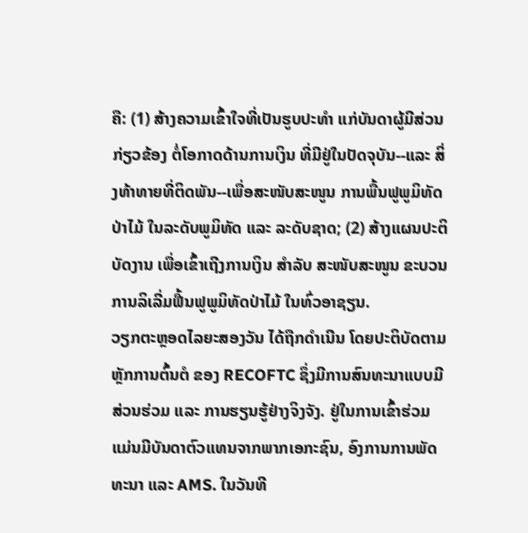ຄື: (1) ສ້າງຄວາມເຂົ້າໃຈທີ່ເປັນຮູບປະທໍາ ແກ່ບັນດາຜູ້ມີສ່ວນກ່ຽວຂ້ອງ ຕໍ່ໂອກາດດ້ານການເງິນ ທີ່ມີຢູ່ໃນປັດຈຸບັນ--ແລະ ສິ່ງທ້າທາຍທີ່ຕິດພັນ--ເພື່ອສະໜັບສະໜູນ ການພື້ນຟູພູມິທັດປ່າໄມ້ ໃນລະດັບພູມິທັດ ແລະ ລະດັບຊາດ; (2) ສ້າງແຜນປະຕິບັດງານ ເພື່ອເຂົ້າເຖີງການເງິນ ສໍາລັບ ສະໜັບສະໜູນ ຂະບວນການລິເລີ່ມຟື້ນຟູພູມິທັດປ່າໄມ້ ໃນທົ່ວອາຊຽນ.
ວຽກຕະຫຼອດໄລຍະສອງວັນ ໄດ້ຖືກດໍາເນີນ ໂດຍປະຕິບັດຕາມຫຼັກການຕົ້ນຕໍ ຂອງ RECOFTC ຊຶ່ງມີການສົນທະນາແບບມີສ່ວນຮ່ວມ ແລະ ການຮຽນຮູ້ຢ່າງຈິງຈັງ. ຢູ່ໃນການເຂົ້າຮ່ວມ ແມ່ນມີບັນດາຕົວແທນຈາກພາກເອກະຊົນ, ອົງການການພັດທະນາ ແລະ AMS. ໃນວັນທີ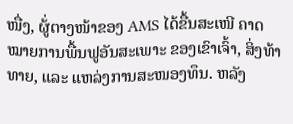ໜື່ງ, ຜູ້່ຕາງໜ້າຂອງ AMS ໄດ້ຂື້ນສະເໜີ ຄາດໝາຍການພື້ນຟູອັນສະເພາະ ຂອງເຂົາເຈົ້າ, ສິ່ງທ້າທາຍ, ແລະ ແຫລ່ງການສະໜອງທຶນ. ຫລັງ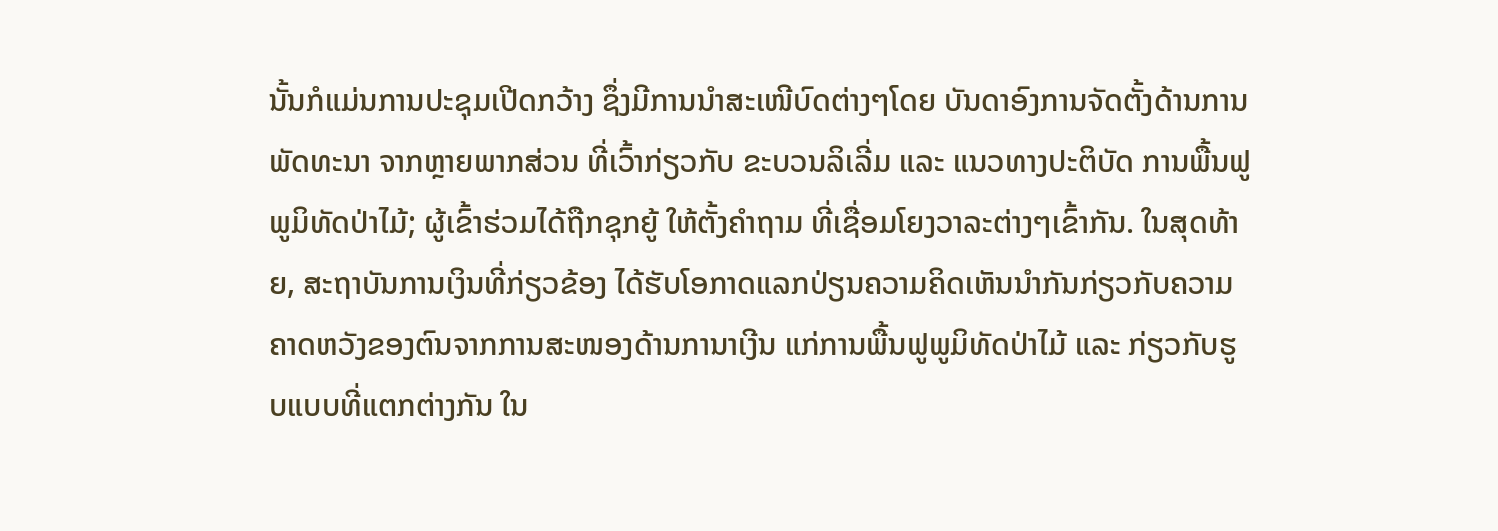ນັ້ນກໍແມ່ນການປະຊຸມເປີດກວ້າງ ຊຶ່ງມີການນຳສະເໜີບົດຕ່າງໆໂດຍ ບັນດາອົງການຈັດຕັ້ງດ້ານການພັດທະນາ ຈາກຫຼາຍພາກສ່ວນ ທີ່ເວົ້າກ່ຽວກັບ ຂະບວນລິເລີ່ມ ແລະ ແນວທາງປະຕິບັດ ການພື້ນຟູພູມິທັດປ່າໄມ້; ຜູ້ເຂົ້າຮ່ວມໄດ້ຖືກຊຸກຍູ້ ໃຫ້ຕັ້ງຄໍາຖາມ ທີ່ເຊື່ອມໂຍງວາລະຕ່າງໆເຂົ້າກັນ. ໃນສຸດທ້າຍ, ສະຖາບັນການເງິນທີ່ກ່ຽວຂ້ອງ ໄດ້ຮັບໂອກາດແລກປ່ຽນຄວາມຄິດເຫັນນຳກັນກ່ຽວກັບຄວາມຄາດຫວັງຂອງຕົນຈາກການສະໜອງດ້ານການາເງີນ ແກ່ການພື້ນຟູພູມິທັດປ່າໄມ້ ແລະ ກ່ຽວກັບຮູບແບບທີ່ແຕກຕ່າງກັນ ໃນ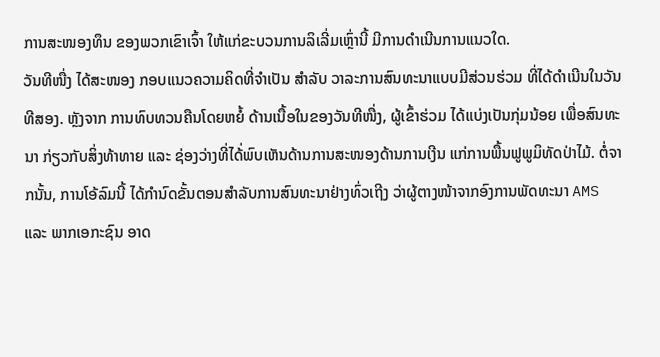ການສະໜອງທຶນ ຂອງພວກເຂົາເຈົ້າ ໃຫ້ແກ່ຂະບວນການລິເລີ່ມເຫຼົ່ານີ້ ມີການດຳເນີນການແນວໃດ.
ວັນທີໜື່ງ ໄດ້ສະໜອງ ກອບແນວຄວາມຄິດທີ່ຈໍາເປັນ ສໍາລັບ ວາລະການສົນທະນາແບບມີສ່ວນຮ່ວມ ທີ່ໄດ້ດໍາເນີນໃນວັນທີສອງ. ຫຼັງຈາກ ການທົບທວນຄືນໂດຍຫຍໍ້ ດ້ານເນື້ອໃນຂອງວັນທີໜື່ງ, ຜູ້ເຂົ້າຮ່ວມ ໄດ້ແບ່ງເປັນກຸ່ມນ້ອຍ ເພື່ອສົນທະນາ ກ່ຽວກັບສິ່ງທ້າທາຍ ແລະ ຊ່ອງວ່າງທີ່ໄດ້່ພົບເຫັນດ້ານການສະໜອງດ້ານການເງີນ ແກ່ການພື້ນຟູພູມິທັດປ່າໄມ້. ຕໍ່ຈາກນັ້ນ, ການໂອ້ລົມນີ້ ໄດ້ກໍານົດຂັ້ນຕອນສໍາລັບການສົນທະນາຢ່າງທົ່ວເຖີງ ວ່າຜູ້ຕາງໜ້າຈາກອົງການພັດທະນາ AMS ແລະ ພາກເອກະຊົນ ອາດ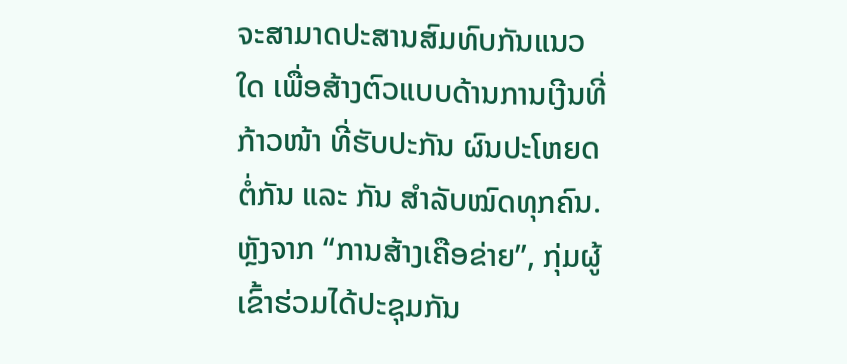ຈະສາມາດປະສານສົມທົບກັນແນວໃດ ເພື່ອສ້າງຕົວແບບດ້ານການເງີນທີ່ກ້າວໜ້າ ທີ່ຮັບປະກັນ ຜົນປະໂຫຍດຕໍ່ກັນ ແລະ ກັນ ສໍາລັບໝົດທຸກຄົນ. ຫຼັງຈາກ “ການສ້າງເຄືອຂ່າຍ”, ກຸ່ມຜູ້ເຂົ້າຮ່ວມໄດ້ປະຊຸມກັນ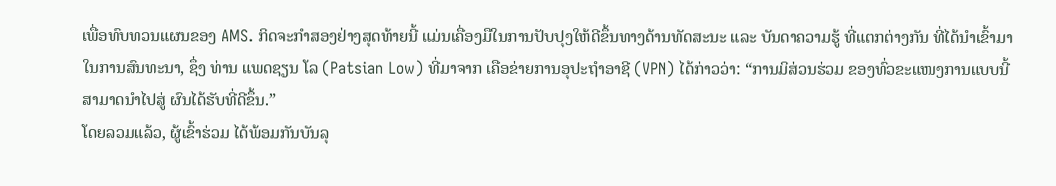ເພື່ອທົບທວນແຜນຂອງ AMS. ກິດຈະກໍາສອງຢ່າງສຸດທ້າຍນີ້ ແມ່ນເຄື່ອງມືໃນການປັບປຸງໃຫ້ດີຂຶ້ນທາງດ້ານທັດສະນະ ແລະ ບັນດາຄວາມຮູ້ ທີ່ແຕກຕ່າງກັນ ທີ່ໄດ້ນຳເຂົ້າມາໃນການສົນທະນາ, ຊຶ່ງ ທ່ານ ແພດຊຽນ ໂລ (Patsian Low) ທີ່ມາຈາກ ເຄືອຂ່າຍການອຸປະຖຳອາຊີ (VPN) ໄດ້ກ່າວວ່າ: “ການມິສ່ວນຮ່ວມ ຂອງທົ່ວຂະແໜງການແບບນີ້ ສາມາດນໍາໄປສູ່ ຜົນໄດ້ຮັບທີ່ດີຂຶ້ນ.”
ໂດຍລວມແລ້ວ, ຜູ້ເຂົ້າຮ່ວມ ໄດ້ພ້ອມກັນບັນລຸ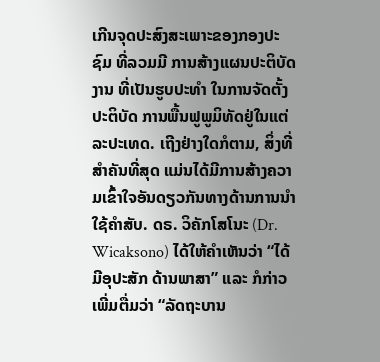ເກີນຈຸດປະສົງສະເພາະຂອງກອງປະຊົມ ທີ່ລວມມີ ການສ້າງແຜນປະຕິບັດງານ ທີ່ເປັນຮູບປະທໍາ ໃນການຈັດຕັ້ງປະຕິບັດ ການພື້ນຟູພູມິທັດຢູ່ໃນແຕ່ລະປະເທດ. ເຖີງຢ່າງໃດກໍຕາມ, ສິ່ງທີ່ສໍາຄັນທີ່ສຸດ ແມ່ນໄດ້ມີການສ້າງຄວາມເຂົ້າໃຈອັນດຽວກັນທາງດ້ານການນໍາໃຊ້ຄໍາສັບ. ດຣ. ວິຄັກໂສໂນະ (Dr. Wicaksono) ໄດ້ໃຫ້ຄໍາເຫັນວ່າ “ໄດ້ມີອຸປະສັກ ດ້ານພາສາ” ແລະ ກໍກ່າວເພີ່ມຕື່ມວ່າ “ລັດຖະບານ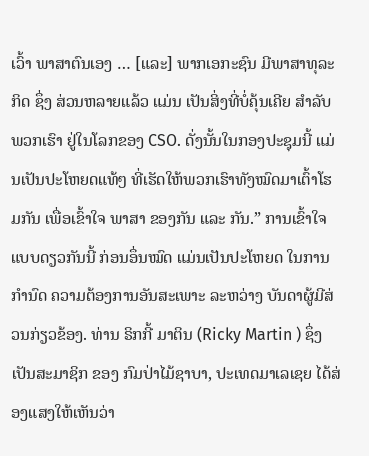ເວົ້າ ພາສາຕົນເອງ … [ແລະ] ພາກເອກະຊົນ ມີພາສາທຸລະກິດ ຊຶ່ງ ສ່ວນຫລາຍແລ້ວ ແມ່ນ ເປັນສິ່ງທີ່ບໍ່ຄຸ້ນເຄີຍ ສໍາລັບພວກເຮົາ ຢູ່ໃນໂລກຂອງ CSO. ດັ່ງນັ້ນໃນກອງປະຊຸມນີ້ ແມ່ນເປັນປະໂຫຍດແທ້ໆ ທີ່ເຮັດໃຫ້ພວກເຮົາທັງໝົດມາເຕົ້າໂຮມກັນ ເພື່ອເຂົ້າໃຈ ພາສາ ຂອງກັນ ແລະ ກັນ.” ການເຂົ້າໃຈແບບດຽວກັນນີ້ ກ່ອນອຶ່ນໝົດ ແມ່ນເປັນປະໂຫຍດ ໃນການກໍານົດ ຄວາມຕ້ອງການອັນສະເພາະ ລະຫວ່າງ ບັນດາຜູ້ມີສ່ວນກ່ຽວຂ້ອງ. ທ່ານ ຣິກກີ້ ມາຕິນ (Ricky Martin ) ຊຶ່ງເປັນສະມາຊິກ ຂອງ ກົມປ່າໄມ້ຊາບາ, ປະເທດມາເລເຊຍ ໄດ້ສ່ອງແສງໃຫ້ເຫັນວ່າ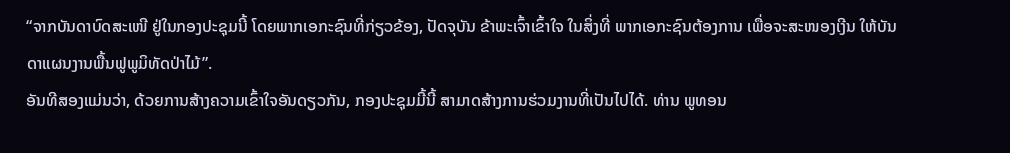“ຈາກບັນດາບົດສະເໜີ ຢູ່ໃນກອງປະຊຸມນີ້ ໂດຍພາກເອກະຊົນທີ່ກ່ຽວຂ້ອງ, ປັດຈຸບັນ ຂ້າພະເຈົ້າເຂົ້າໃຈ ໃນສິ່ງທີ່ ພາກເອກະຊົນຕ້ອງການ ເພື່ອຈະສະໜອງເງີນ ໃຫ້ບັນດາແຜນງານພື້ນຟູພູມິທັດປ່າໄມ້”.
ອັນທີສອງແມ່ນວ່າ, ດ້ວຍການສ້າງຄວາມເຂົ້າໃຈອັນດຽວກັນ, ກອງປະຊຸມມີ້ນີ້ ສາມາດສ້າງການຮ່ວມງານທີ່ເປັນໄປໄດ້. ທ່ານ ພູທອນ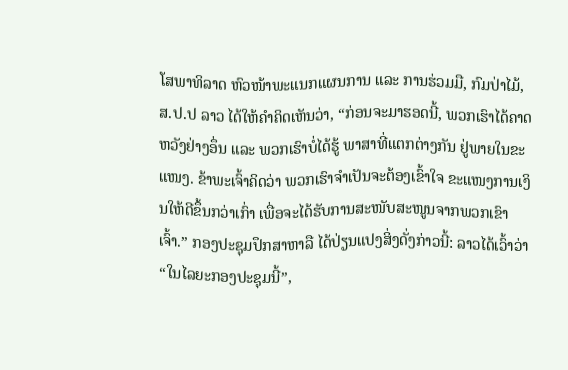ໂສພາທິລາດ ຫົວໜ້າພະແນກແຜນການ ແລະ ການຮ່ວມມື, ກົມປ່າໄມ້, ສ.ປ.ປ ລາວ ໄດ້ໃຫ້ຄໍາຄິດເຫັນວ່າ, “ກ່ອນຈະມາຮອດນີ້, ພວກເຮົາໄດ້ຄາດຫວັງຢ່າງອຶ່ນ ແລະ ພວກເຮົາບໍ່ໄດ້ຮູ້ ພາສາທີ່ແຕກຕ່າງກັນ ຢູ່ພາຍໃນຂະແໜງ. ຂ້າພະເຈົ້າຄິດວ່າ ພວກເຮົາຈໍາເປັນຈະຕ້ອງເຂົ້າໃຈ ຂະແໜງການເງິນໃຫ້ດີຂຶ້ນກວ່າເກົ່າ ເພື່ອຈະໄດ້ຮັບການສະໜັບສະໜູນຈາກພວກເຂົາເຈົ້າ.” ກອງປະຊຸມປຶກສາຫາລື ໄດ້ປ່ຽນແປງສິ່ງດັ່ງກ່າວນີ້: ລາວໄດ້ເວົ້າວ່າ “ໃນໄລຍະກອງປະຊຸມນີ້”,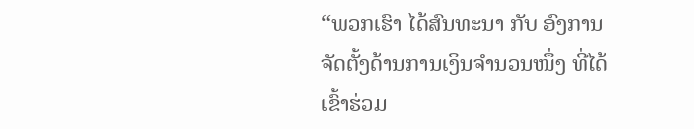“ພວກເຮົາ ໄດ້ສົນທະນາ ກັບ ອົງການຈັດຕັ້ງດ້ານການເງິນຈຳນວນໜຶ່ງ ທີ່ໄດ້ເຂົ້າຮ່ວມ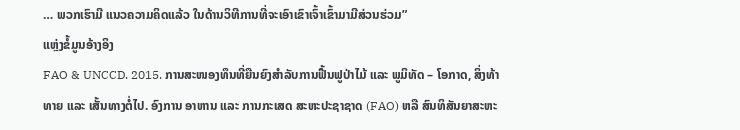… ພວກເຮົາມີ ແນວຄວາມຄິດແລ້ວ ໃນດ້ານວິທີການທີ່ຈະເອົາເຂົາເຈົ້າເຂົ້າມາມີສ່ວນຮ່ວມ”
ແຫຼ່ງຂໍ້ມູນອ້າງອິງ
FAO & UNCCD. 2015. ການສະໜອງທຶນທີ່ຍືນຍົງສຳລັບການຟື້ນຟູປ່າໄມ້ ແລະ ພູມິທັດ – ໂອກາດ, ສິ່ງທ້າທາຍ ແລະ ເສັ້ນທາງຕໍ່ໄປ. ອົງການ ອາຫານ ແລະ ການກະເສດ ສະຫະປະຊາຊາດ (FAO) ຫລື ສົນທິສັນຍາສະຫະ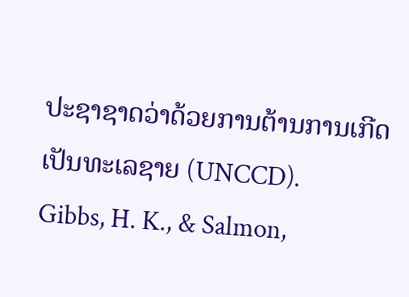ປະຊາຊາດວ່າດ້ວຍການຕ້ານການເກີດເປັນທະເລຊາຍ (UNCCD).
Gibbs, H. K., & Salmon,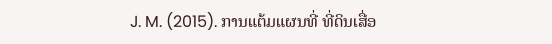J. M. (2015). ການແຕ້ມແຜນທີ່ ທີ່ດິນເສື່ອ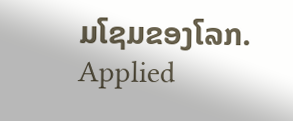ມໂຊມຂອງໂລກ. Applied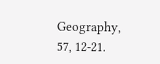Geography, 57, 12-21.